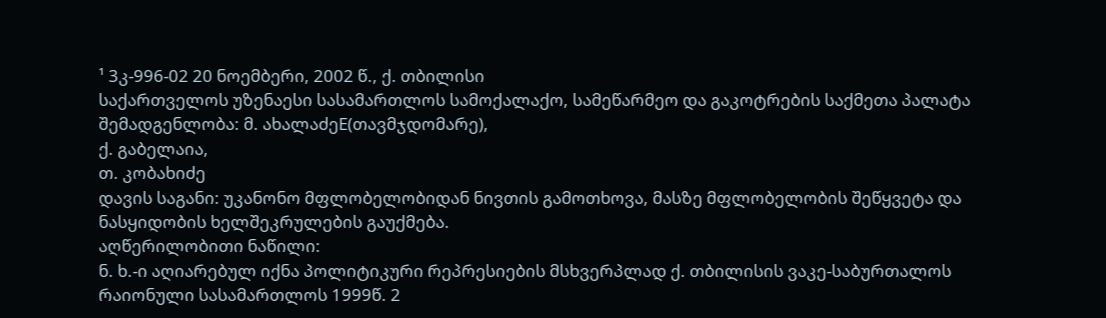¹ 3კ-996-02 20 ნოემბერი, 2002 წ., ქ. თბილისი
საქართველოს უზენაესი სასამართლოს სამოქალაქო, სამეწარმეო და გაკოტრების საქმეთა პალატა
შემადგენლობა: მ. ახალაძეE(თავმჯდომარე),
ქ. გაბელაია,
თ. კობახიძე
დავის საგანი: უკანონო მფლობელობიდან ნივთის გამოთხოვა, მასზე მფლობელობის შეწყვეტა და ნასყიდობის ხელშეკრულების გაუქმება.
აღწერილობითი ნაწილი:
ნ. ხ.-ი აღიარებულ იქნა პოლიტიკური რეპრესიების მსხვერპლად ქ. თბილისის ვაკე-საბურთალოს რაიონული სასამართლოს 1999წ. 2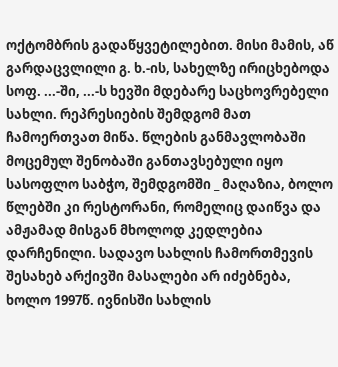ოქტომბრის გადაწყვეტილებით. მისი მამის, აწ გარდაცვლილი გ. ხ.-ის, სახელზე ირიცხებოდა სოფ. ...-ში, ...-ს ხევში მდებარე საცხოვრებელი სახლი. რეპრესიების შემდგომ მათ ჩამოერთვათ მიწა. წლების განმავლობაში მოცემულ შენობაში განთავსებული იყო სასოფლო საბჭო, შემდგომში _ მაღაზია, ბოლო წლებში კი რესტორანი, რომელიც დაიწვა და ამჟამად მისგან მხოლოდ კედლებია დარჩენილი. სადავო სახლის ჩამორთმევის შესახებ არქივში მასალები არ იძებნება, ხოლო 1997წ. ივნისში სახლის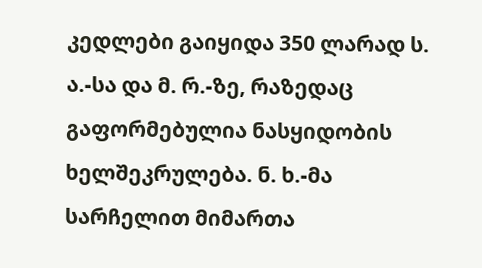კედლები გაიყიდა 350 ლარად ს. ა.-სა და მ. რ.-ზე, რაზედაც გაფორმებულია ნასყიდობის ხელშეკრულება. ნ. ხ.-მა სარჩელით მიმართა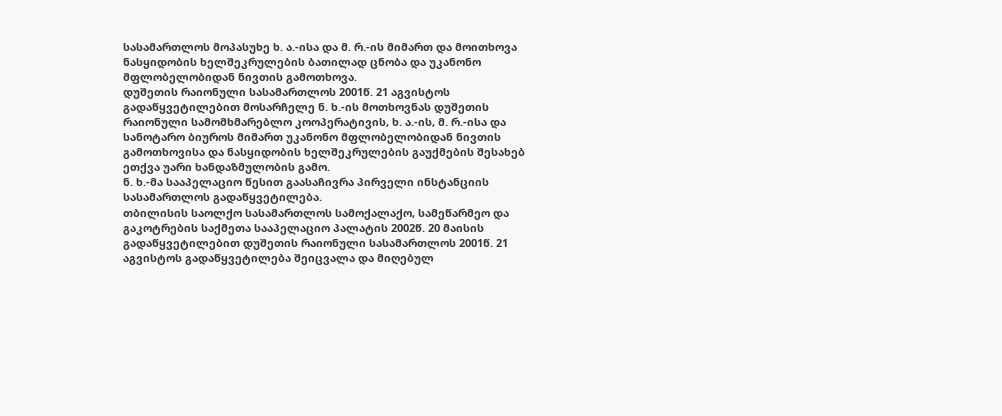სასამართლოს მოპასუხე ხ. ა.-ისა და მ. რ.-ის მიმართ და მოითხოვა ნასყიდობის ხელშეკრულების ბათილად ცნობა და უკანონო მფლობელობიდან ნივთის გამოთხოვა.
დუშეთის რაიონული სასამართლოს 2001წ. 21 აგვისტოს გადაწყვეტილებით მოსარჩელე ნ. ხ.-ის მოთხოვნას დუშეთის რაიონული სამომხმარებლო კოოპერატივის, ხ. ა.-ის, მ. რ.-ისა და სანოტარო ბიუროს მიმართ უკანონო მფლობელობიდან ნივთის გამოთხოვისა და ნასყიდობის ხელშეკრულების გაუქმების შესახებ ეთქვა უარი ხანდაზმულობის გამო.
ნ. ხ.-მა სააპელაციო წესით გაასაჩივრა პირველი ინსტანციის სასამართლოს გადაწყვეტილება.
თბილისის საოლქო სასამართლოს სამოქალაქო, სამეწარმეო და გაკოტრების საქმეთა სააპელაციო პალატის 2002წ. 20 მაისის გადაწყვეტილებით დუშეთის რაიონული სასამართლოს 2001წ. 21 აგვისტოს გადაწყვეტილება შეიცვალა და მიღებულ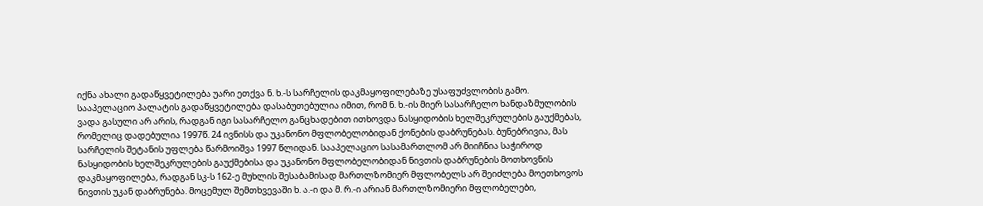იქნა ახალი გადაწყვეტილება უარი ეთქვა ნ. ხ.-ს სარჩელის დაკმაყოფილებაზე უსაფუძვლობის გამო.
სააპელაციო პალატის გადაწყვეტილება დასაბუთებულია იმით, რომ ნ. ხ.-ის მიერ სასარჩელო ხანდაზმულობის ვადა გასული არ არის, რადგან იგი სასარჩელო განცხადებით ითხოვდა ნასყიდობის ხელშეკრულების გაუქმებას, რომელიც დადებულია 1997წ. 24 ივნისს და უკანონო მფლობელობიდან ქონების დაბრუნებას. ბუნებრივია, მას სარჩელის შეტანის უფლება წარმოიშვა 1997 წლიდან. სააპელაციო სასამართლომ არ მიიჩნია საჭიროდ ნასყიდობის ხელშეკრულების გაუქმებისა და უკანონო მფლობელობიდან ნივთის დაბრუნების მოთხოვნის დაკმაყოფილება, რადგან სკ-ს 162-ე მუხლის შესაბამისად მართლზომიერ მფლობელს არ შეიძლება მოეთხოვოს ნივთის უკან დაბრუნება. მოცემულ შემთხვევაში ხ. ა.-ი და მ. რ.-ი არიან მართლზომიერი მფლობელები,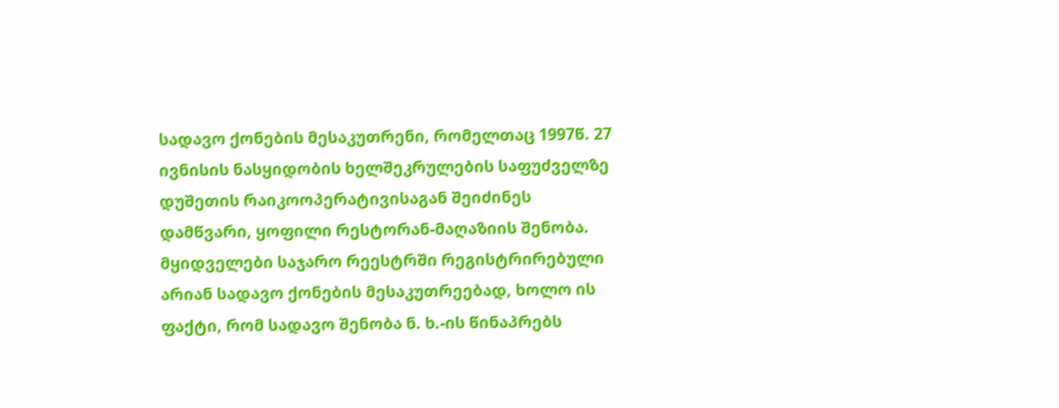სადავო ქონების მესაკუთრენი, რომელთაც 1997წ. 27 ივნისის ნასყიდობის ხელშეკრულების საფუძველზე დუშეთის რაიკოოპერატივისაგან შეიძინეს დამწვარი, ყოფილი რესტორან-მაღაზიის შენობა. მყიდველები საჯარო რეესტრში რეგისტრირებული არიან სადავო ქონების მესაკუთრეებად, ხოლო ის ფაქტი, რომ სადავო შენობა ნ. ხ.-ის წინაპრებს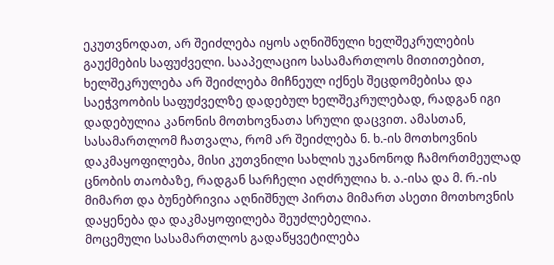ეკუთვნოდათ, არ შეიძლება იყოს აღნიშნული ხელშეკრულების გაუქმების საფუძველი. სააპელაციო სასამართლოს მითითებით, ხელშეკრულება არ შეიძლება მიჩნეულ იქნეს შეცდომებისა და საეჭვოობის საფუძველზე დადებულ ხელშეკრულებად, რადგან იგი დადებულია კანონის მოთხოვნათა სრული დაცვით. ამასთან, სასამართლომ ჩათვალა, რომ არ შეიძლება ნ. ხ.-ის მოთხოვნის დაკმაყოფილება, მისი კუთვნილი სახლის უკანონოდ ჩამორთმეულად ცნობის თაობაზე, რადგან სარჩელი აღძრულია ხ. ა.-ისა და მ. რ.-ის მიმართ და ბუნებრივია აღნიშნულ პირთა მიმართ ასეთი მოთხოვნის დაყენება და დაკმაყოფილება შეუძლებელია.
მოცემული სასამართლოს გადაწყვეტილება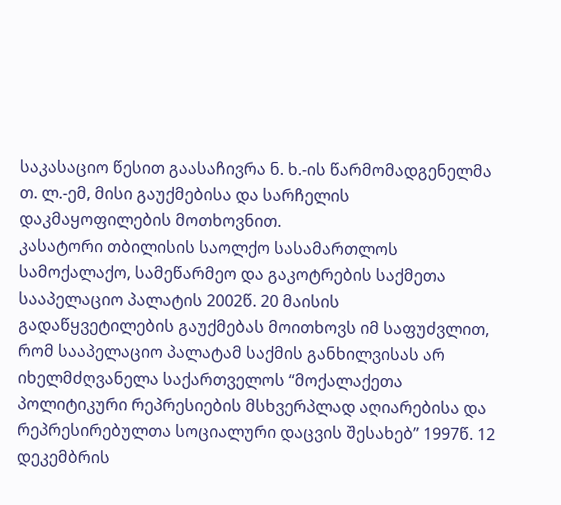საკასაციო წესით გაასაჩივრა ნ. ხ.-ის წარმომადგენელმა თ. ლ.-ემ, მისი გაუქმებისა და სარჩელის დაკმაყოფილების მოთხოვნით.
კასატორი თბილისის საოლქო სასამართლოს სამოქალაქო, სამეწარმეო და გაკოტრების საქმეთა სააპელაციო პალატის 2002წ. 20 მაისის გადაწყვეტილების გაუქმებას მოითხოვს იმ საფუძვლით, რომ სააპელაციო პალატამ საქმის განხილვისას არ იხელმძღვანელა საქართველოს “მოქალაქეთა პოლიტიკური რეპრესიების მსხვერპლად აღიარებისა და რეპრესირებულთა სოციალური დაცვის შესახებ” 1997წ. 12 დეკემბრის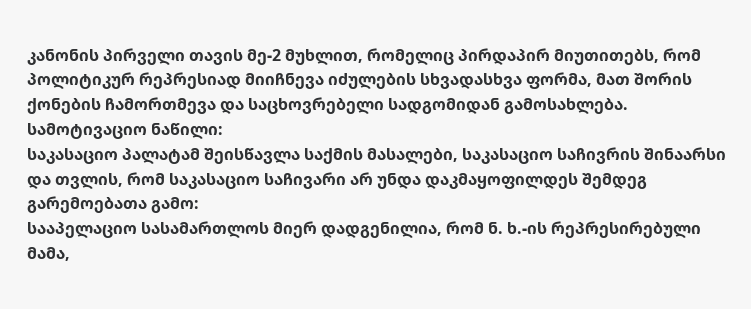კანონის პირველი თავის მე-2 მუხლით, რომელიც პირდაპირ მიუთითებს, რომ პოლიტიკურ რეპრესიად მიიჩნევა იძულების სხვადასხვა ფორმა, მათ შორის ქონების ჩამორთმევა და საცხოვრებელი სადგომიდან გამოსახლება.
სამოტივაციო ნაწილი:
საკასაციო პალატამ შეისწავლა საქმის მასალები, საკასაციო საჩივრის შინაარსი და თვლის, რომ საკასაციო საჩივარი არ უნდა დაკმაყოფილდეს შემდეგ გარემოებათა გამო:
სააპელაციო სასამართლოს მიერ დადგენილია, რომ ნ. ხ.-ის რეპრესირებული მამა,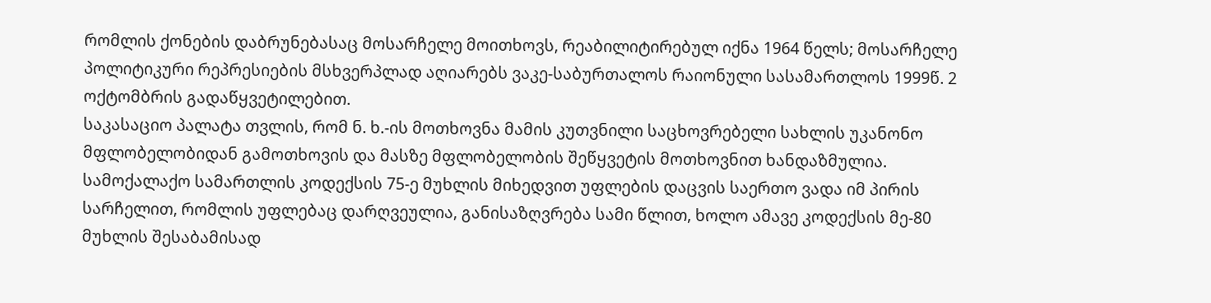რომლის ქონების დაბრუნებასაც მოსარჩელე მოითხოვს, რეაბილიტირებულ იქნა 1964 წელს; მოსარჩელე პოლიტიკური რეპრესიების მსხვერპლად აღიარებს ვაკე-საბურთალოს რაიონული სასამართლოს 1999წ. 2 ოქტომბრის გადაწყვეტილებით.
საკასაციო პალატა თვლის, რომ ნ. ხ.-ის მოთხოვნა მამის კუთვნილი საცხოვრებელი სახლის უკანონო მფლობელობიდან გამოთხოვის და მასზე მფლობელობის შეწყვეტის მოთხოვნით ხანდაზმულია. სამოქალაქო სამართლის კოდექსის 75-ე მუხლის მიხედვით უფლების დაცვის საერთო ვადა იმ პირის სარჩელით, რომლის უფლებაც დარღვეულია, განისაზღვრება სამი წლით, ხოლო ამავე კოდექსის მე-80 მუხლის შესაბამისად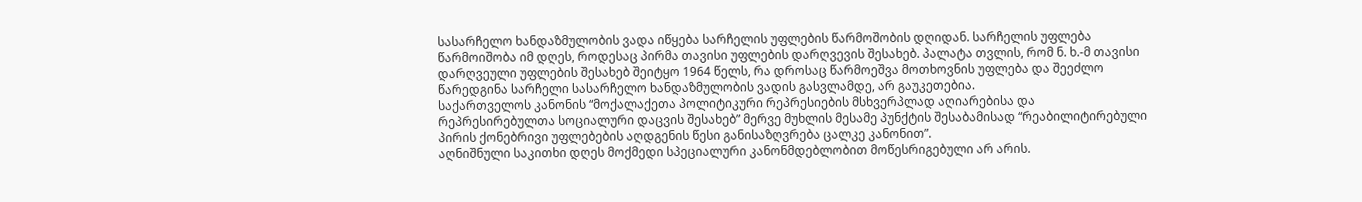სასარჩელო ხანდაზმულობის ვადა იწყება სარჩელის უფლების წარმოშობის დღიდან. სარჩელის უფლება წარმოიშობა იმ დღეს, როდესაც პირმა თავისი უფლების დარღვევის შესახებ. პალატა თვლის, რომ ნ. ხ.-მ თავისი დარღვეული უფლების შესახებ შეიტყო 1964 წელს, რა დროსაც წარმოეშვა მოთხოვნის უფლება და შეეძლო წარედგინა სარჩელი სასარჩელო ხანდაზმულობის ვადის გასვლამდე, არ გაუკეთებია.
საქართველოს კანონის “მოქალაქეთა პოლიტიკური რეპრესიების მსხვერპლად აღიარებისა და რეპრესირებულთა სოციალური დაცვის შესახებ” მერვე მუხლის მესამე პუნქტის შესაბამისად “რეაბილიტირებული პირის ქონებრივი უფლებების აღდგენის წესი განისაზღვრება ცალკე კანონით”.
აღნიშნული საკითხი დღეს მოქმედი სპეციალური კანონმდებლობით მოწესრიგებული არ არის.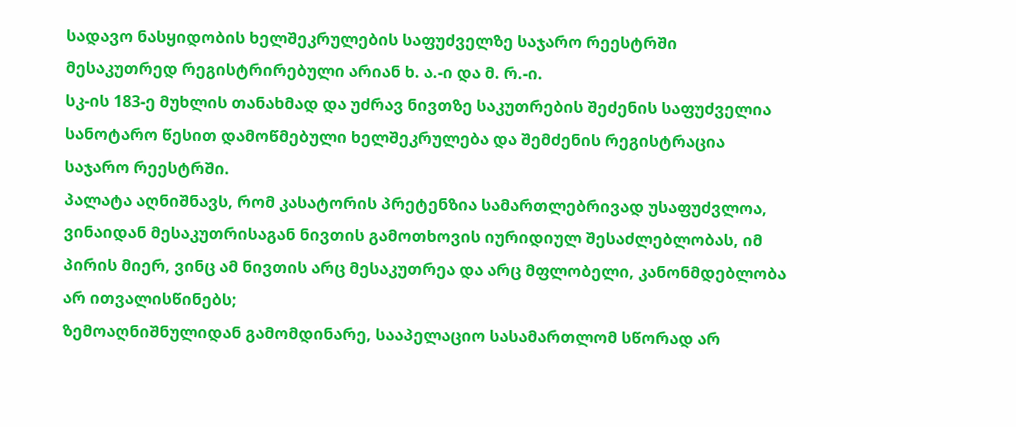სადავო ნასყიდობის ხელშეკრულების საფუძველზე საჯარო რეესტრში მესაკუთრედ რეგისტრირებული არიან ხ. ა.-ი და მ. რ.-ი.
სკ-ის 183-ე მუხლის თანახმად და უძრავ ნივთზე საკუთრების შეძენის საფუძველია სანოტარო წესით დამოწმებული ხელშეკრულება და შემძენის რეგისტრაცია საჯარო რეესტრში.
პალატა აღნიშნავს, რომ კასატორის პრეტენზია სამართლებრივად უსაფუძვლოა, ვინაიდან მესაკუთრისაგან ნივთის გამოთხოვის იურიდიულ შესაძლებლობას, იმ პირის მიერ, ვინც ამ ნივთის არც მესაკუთრეა და არც მფლობელი, კანონმდებლობა არ ითვალისწინებს;
ზემოაღნიშნულიდან გამომდინარე, სააპელაციო სასამართლომ სწორად არ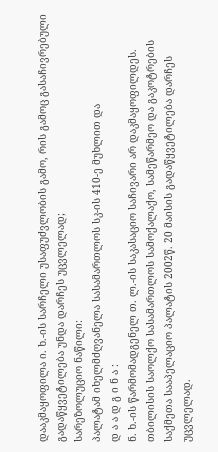დააკმაყოფილა ი. ხ.-ის სარჩელი უსაფუძვლობის გამო, რის გამოც გასაჩივრებული გადაწყვეტილება უნდა დარჩეს უცვლელად;
სარეზოლუციო ნაწილი:
პალატამ იხელმძღვანელა სასამართლოს სკ-ის 410-ე მუხლით და
დ ა ა დ გ ი ნ ა :
ნ. ხ.-ის წარმომადგენელ თ. ლ.-ის საკასაციო საჩივარი არ დაკმაყოფილდეს.
თბილისის საოლქო სასამართლოს სამოქალაქო, სამეწარმეო და გაკოტრების საქმეთა სააპელაციო პალატის 2002წ. 20 მაისის გადაწყვეტილება დარჩეს უცვლელად.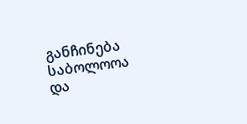განჩინება საბოლოოა და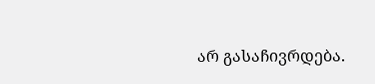არ გასაჩივრდება.